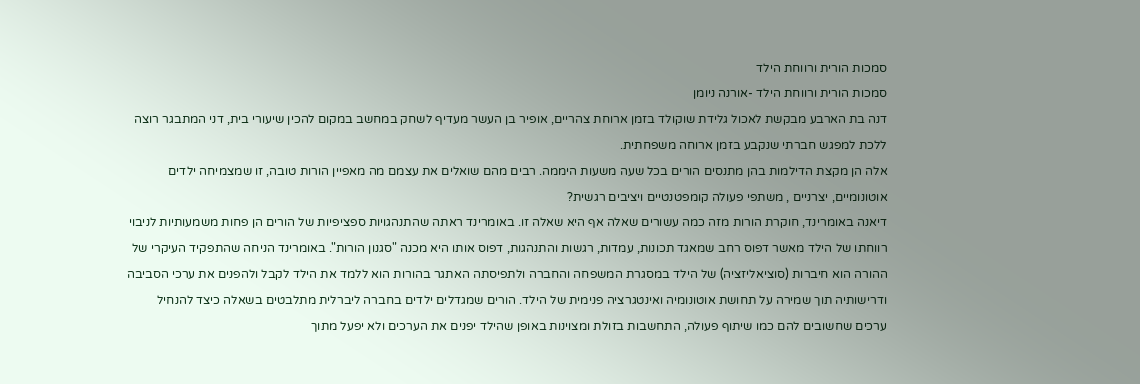סמכות הורית ורווחת הילד
סמכות הורית ורווחת הילד -אורנה ניומן
דנה בת הארבע מבקשת לאכול גלידת שוקולד בזמן ארוחת צהריים, אופיר בן העשר מעדיף לשחק במחשב במקום להכין שיעורי בית, דני המתבגר רוצה ללכת למפגש חברתי שנקבע בזמן ארוחה משפחתית.
אלה הן מקצת הדילמות בהן מתנסים הורים בכל שעה משעות היממה. רבים מהם שואלים את עצמם מה מאפיין הורות טובה, זו שמצמיחה ילדים אוטונומיים, יצרניים , משתפי פעולה קומפטנטיים ויציבים רגשית?
דיאנה באומרינד, חוקרת הורות מזה כמה עשורים שאלה אף היא שאלה זו. באומרינד ראתה שהתנהגויות ספציפיות של הורים הן פחות משמעותיות לניבוי רווחתו של הילד מאשר דפוס רחב שמאגד תכונות, עמדות, רגשות והתנהגות, דפוס אותו היא מכנה "סגנון הורות". באומרינד הניחה שהתפקיד העיקרי של ההורה הוא חיברות (סוציאליזציה) של הילד במסגרת המשפחה והחברה ולתפיסתה האתגר בהורות הוא ללמד את הילד לקבל ולהפנים את ערכי הסביבה ודרישותיה תוך שמירה על תחושת אוטונומיה ואינטגרציה פנימית של הילד. הורים שמגדלים ילדים בחברה ליברלית מתלבטים בשאלה כיצד להנחיל ערכים שחשובים להם כמו שיתוף פעולה, התחשבות בזולת ומצוינות באופן שהילד יפנים את הערכים ולא יפעל מתוך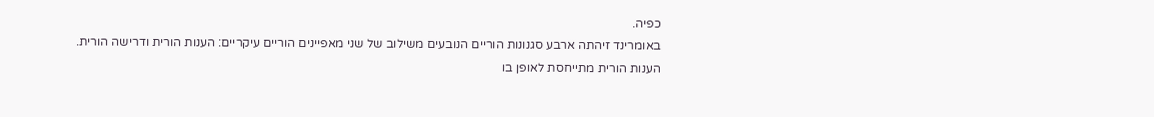כפיה.
באומרינד זיהתה ארבע סגנונות הוריים הנובעים משילוב של שני מאפיינים הוריים עיקריים: הענות הורית ודרישה הורית.
הענות הורית מתייחסת לאופן בו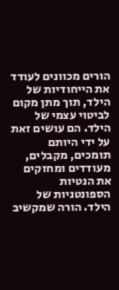הורים מכוונים לעודד את הייחודיות של הילד, תוך מתן מקום לביטוי עצמי של הילד. הם עושים זאת על ידי היותם תומכים, מקבלים, מעודדים ומחזקים את הנטיות הספונטניות של הילד. הורה שמקשיב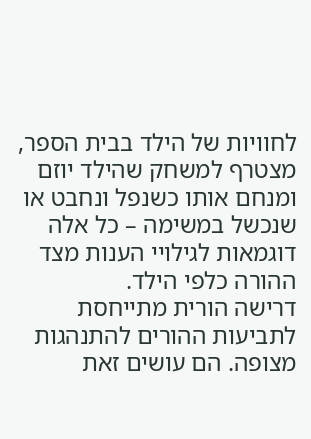לחוויות של הילד בבית הספר, מצטרף למשחק שהילד יוזם ומנחם אותו כשנפל ונחבט או שנכשל במשימה – כל אלה דוגמאות לגילויי הענות מצד ההורה כלפי הילד.
דרישה הורית מתייחסת לתביעות ההורים להתנהגות מצופה. הם עושים זאת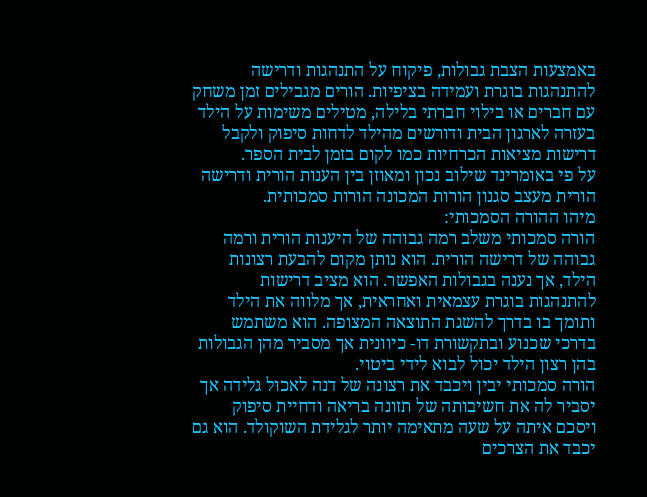באמצעות הצבת גבולות, פיקוח על התנהגות ודרישה להתנהגות בוגרת ועמידה בציפיות. הורים מגבילים זמן משחק עם חברים או בילוי חברתי בלילה, מטילים משימות על הילד בעזרה לארגון הבית ודורשים מהילד לדחות סיפוק ולקבל דרישות מציאות הכרחיות כמו לקום בזמן לבית הספר.
על פי באומרינד שילוב נכון ומאוזן בין הענות הורית ודרישה הורית מעצב סגנון הורות המכונה הורות סמכותית.
מיהו ההורה הסמכותי:
הורה סמכותי משלב רמה גבוהה של היענות הורית ורמה גבוהה של דרישה הורית. הוא נותן מקום להבעת רצונות הילד, אך נענה בגבולות האפשר. הוא מציב דרישות להתנהגות בוגרת עצמאית ואחראית, אך מלווה את הילד ותומך בו בדרך להשגת התוצאה המצופה. הוא משתמש בדרכי שכנוע ובתקשורת דו- כיוונית אך מסביר מהן הגבולות בהן רצון הילד יכול לבוא לידי ביטוי.
הורה סמכותי יבין ויכבד את רצונה של דנה לאכול גלידה אך יסביר לה את חשיבותה של תזונה בריאה ודחיית סיפוק ויסכם איתה על שעה מתאימה יותר לגלידת השוקולד. הוא גם יכבד את הצרכים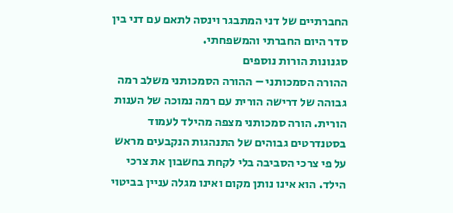החברתיים של דני המתבגר וינסה לתאם עם דני בין סדר היום החברתי והמשפחתי.
סגנונות הורות נוספים
ההורה הסמכותני – ההורה הסמכותני משלב רמה גבוהה של דרישה הורית עם רמה נמוכה של הענות הורית. הורה סמכותני מצפה מהילד לעמוד בסטנדרטים גבוהים של התנהגות הנקבעים מראש על פי צרכי הסביבה בלי לקחת בחשבון את צרכי הילד. הוא אינו נותן מקום ואינו מגלה עניין בביטוי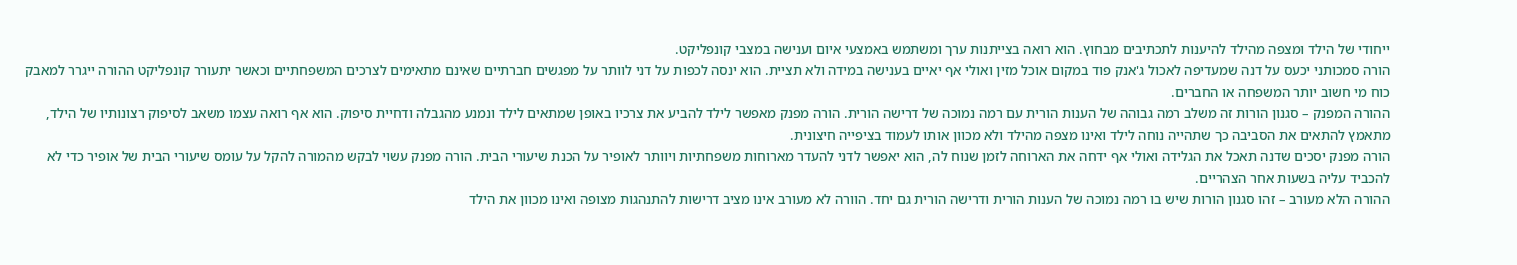ייחודי של הילד ומצפה מהילד להיענות לתכתיבים מבחוץ. הוא רואה בצייתנות ערך ומשתמש באמצעי איום וענישה במצבי קונפליקט.
הורה סמכותני יכעס על דנה שמעדיפה לאכול ג'אנק פוד במקום אוכל מזין ואולי אף יאיים בענישה במידה ולא תציית. הוא ינסה לכפות על דני לוותר על מפגשים חברתיים שאינם מתאימים לצרכים המשפחתיים וכאשר יתעורר קונפליקט ההורה ייגרר למאבק כוח מי חשוב יותר המשפחה או החברים.
ההורה המפנק – סגנון הורות זה משלב רמה גבוהה של הענות הורית עם רמה נמוכה של דרישה הורית. הורה מפנק מאפשר לילד להביע את צרכיו באופן שמתאים לילד ונמנע מהגבלה ודחיית סיפוק. הוא אף רואה עצמו משאב לסיפוק רצונותיו של הילד, מתאמץ להתאים את הסביבה כך שתהייה נוחה לילד ואינו מצפה מהילד ולא מכוון אותו לעמוד בציפייה חיצונית.
הורה מפנק יסכים שדנה תאכל את הגלידה ואולי אף ידחה את הארוחה לזמן שנוח לה, הוא יאפשר לדני להעדר מארוחות משפחתיות ויוותר לאופיר על הכנת שיעורי הבית. הורה מפנק עשוי לבקש מהמורה להקל על עומס שיעורי הבית של אופיר כדי לא להכביד עליה בשעות אחר הצהריים.
ההורה הלא מעורב – זהו סגנון הורות שיש בו רמה נמוכה של הענות הורית ודרישה הורית גם יחד. הוורה לא מעורב אינו מציב דרישות להתנהגות מצופה ואינו מכוון את הילד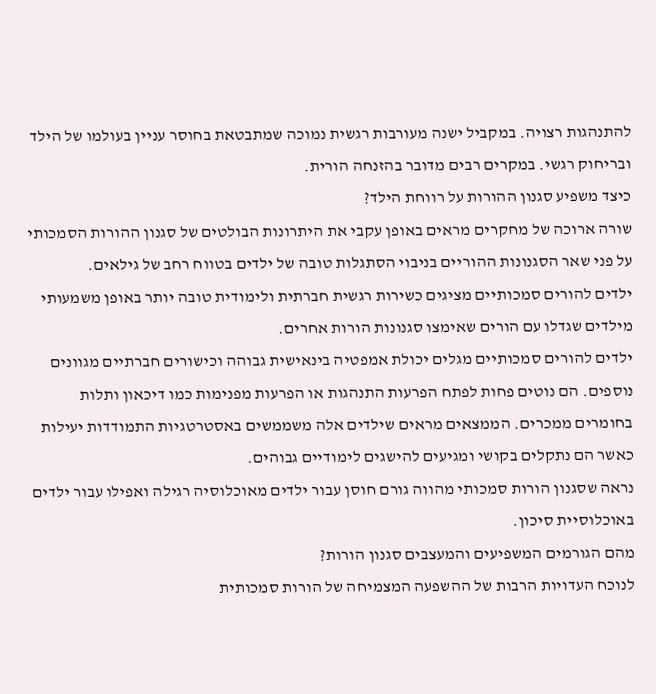להתנהגות רצויה. במקביל ישנה מעורבות רגשית נמוכה שמתבטאת בחוסר עניין בעולמו של הילד ובריחוק רגשי. במקרים רבים מדובר בהזנחה הורית.
כיצד משפיע סגנון ההורות על רווחת הילד?
שורה ארוכה של מחקרים מראים באופן עקבי את היתרונות הבולטים של סגנון ההורות הסמכותי על פני שאר הסגנונות ההוריים בניבוי הסתגלות טובה של ילדים בטווח רחב של גילאים.
ילדים להורים סמכותיים מציגים כשירות רגשית חברתית ולימודית טובה יותר באופן משמעותי מילדים שגדלו עם הורים שאימצו סגנונות הורות אחרים.
ילדים להורים סמכותיים מגלים יכולת אמפטיה בינאישית גבוהה וכישורים חברתיים מגוונים נוספים. הם נוטים פחות לפתח הפרעות התנהגות או הפרעות מפנימות כמו דיכאון ותלות בחומרים ממכרים. הממצאים מראים שילדים אלה משממשים באסטרטגיות התמודדות יעילות כאשר הם נתקלים בקושי ומגיעים להישגים לימודיים גבוהים.
נראה שסגנון הורות סמכותי מהווה גורם חוסן עבור ילדים מאוכלוסיה רגילה ואפילו עבור ילדים באוכלוסיית סיכון.
מהם הגורמים המשפיעים והמעצבים סגנון הורות?
לנוכח העדויות הרבות של ההשפעה המצמיחה של הורות סמכותית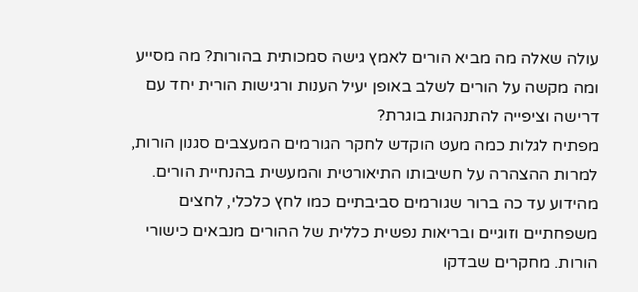עולה שאלה מה מביא הורים לאמץ גישה סמכותית בהורות? מה מסייע ומה מקשה על הורים לשלב באופן יעיל הענות ורגישות הורית יחד עם דרישה וציפייה להתנהגות בוגרת?
מפתיח לגלות כמה מעט הוקדש לחקר הגורמים המעצבים סגנון הורות, למרות ההצהרה על חשיבותו התיאורטית והמעשית בהנחיית הורים. מהידוע עד כה ברור שגורמים סביבתיים כמו לחץ כלכלי, לחצים משפחתיים וזוגיים ובריאות נפשית כללית של ההורים מנבאים כישורי הורות. מחקרים שבדקו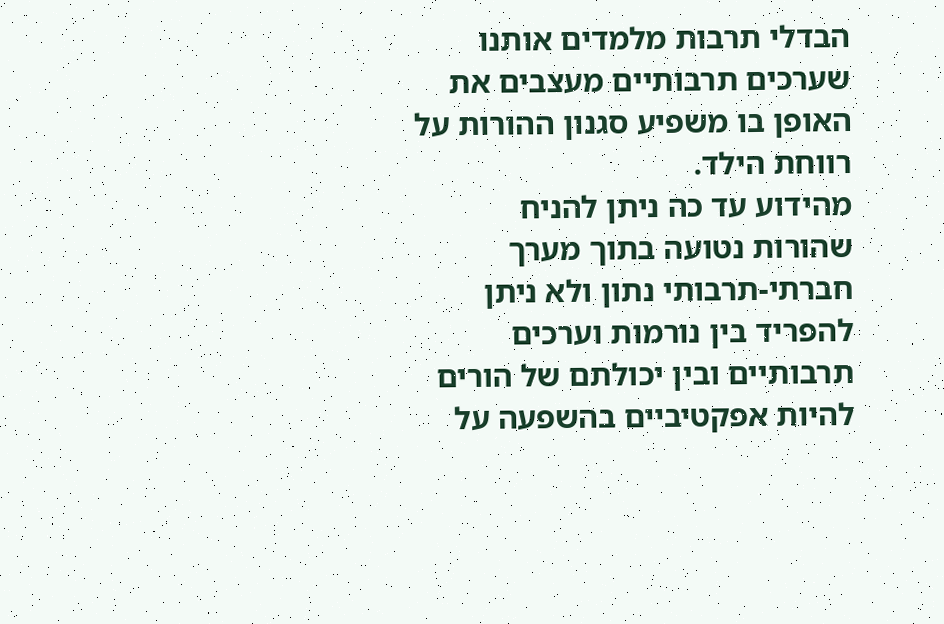הבדלי תרבות מלמדים אותנו שערכים תרבותיים מעצבים את האופן בו משפיע סגנון ההורות על רווחת הילד.
מהידוע עד כה ניתן להניח שהורות נטועה בתוך מערך חברתי-תרבותי נתון ולא ניתן להפריד בין נורמות וערכים תרבותיים ובין יכולתם של הורים להיות אפקטיביים בהשפעה על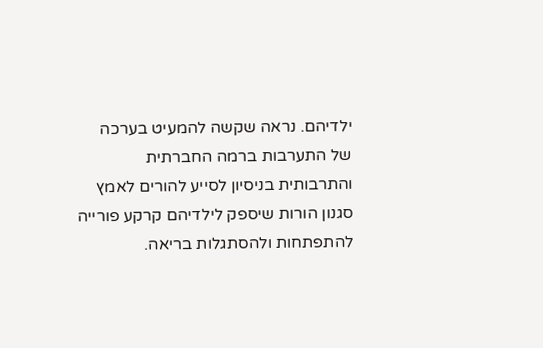ילדיהם. נראה שקשה להמעיט בערכה של התערבות ברמה החברתית והתרבותית בניסיון לסייע להורים לאמץ סגנון הורות שיספק לילדיהם קרקע פורייה להתפתחות ולהסתגלות בריאה.